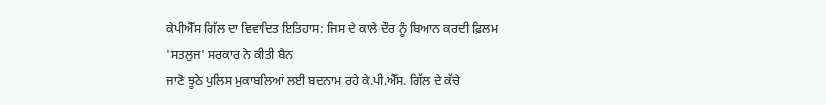ਕੇਪੀਐੱਸ ਗਿੱਲ ਦਾ ਵਿਵਾਦਿਤ ਇਤਿਹਾਸ: ਜਿਸ ਦੇ ਕਾਲੇ ਦੌਰ ਨੂੰ ਬਿਆਨ ਕਰਦੀ ਫ਼ਿਲਮ 'ਸਤਲੁਜ' ਸਰਕਾਰ ਨੇ ਕੀਤੀ ਬੈਨ
ਜਾਣੋ ਝੂਠੇ ਪੁਲਿਸ ਮੁਕਾਬਲਿਆਂ ਲਈ ਬਦਨਾਮ ਰਹੇ ਕੇ.ਪੀ.ਐੱਸ. ਗਿੱਲ ਦੇ ਕੱਚੇ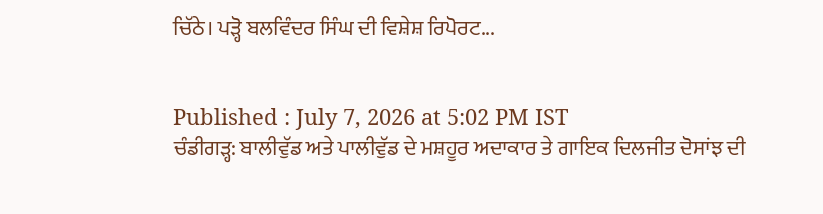ਚਿੱਠੇ। ਪੜ੍ਹੋ ਬਲਵਿੰਦਰ ਸਿੰਘ ਦੀ ਵਿਸ਼ੇਸ਼ ਰਿਪੋਰਟ...


Published : July 7, 2026 at 5:02 PM IST
ਚੰਡੀਗੜ੍ਹ: ਬਾਲੀਵੁੱਡ ਅਤੇ ਪਾਲੀਵੁੱਡ ਦੇ ਮਸ਼ਹੂਰ ਅਦਾਕਾਰ ਤੇ ਗਾਇਕ ਦਿਲਜੀਤ ਦੋਸਾਂਝ ਦੀ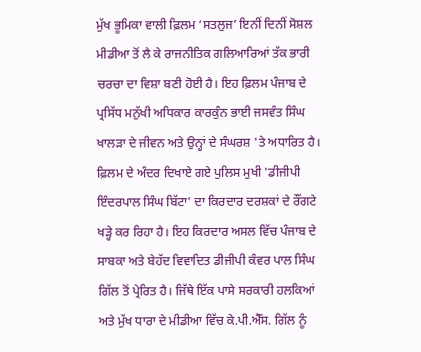ਮੁੱਖ ਭੂਮਿਕਾ ਵਾਲੀ ਫ਼ਿਲਮ ‘ਸਤਲੁਜ’ ਇਨੀਂ ਦਿਨੀਂ ਸੋਸ਼ਲ ਮੀਡੀਆ ਤੋਂ ਲੈ ਕੇ ਰਾਜਨੀਤਿਕ ਗਲਿਆਰਿਆਂ ਤੱਕ ਭਾਰੀ ਚਰਚਾ ਦਾ ਵਿਸ਼ਾ ਬਣੀ ਹੋਈ ਹੈ। ਇਹ ਫ਼ਿਲਮ ਪੰਜਾਬ ਦੇ ਪ੍ਰਸਿੱਧ ਮਨੁੱਖੀ ਅਧਿਕਾਰ ਕਾਰਕੁੰਨ ਭਾਈ ਜਸਵੰਤ ਸਿੰਘ ਖਾਲੜਾ ਦੇ ਜੀਵਨ ਅਤੇ ਉਨ੍ਹਾਂ ਦੇ ਸੰਘਰਸ਼ 'ਤੇ ਅਧਾਰਿਤ ਹੈ। ਫ਼ਿਲਮ ਦੇ ਅੰਦਰ ਦਿਖਾਏ ਗਏ ਪੁਲਿਸ ਮੁਖੀ 'ਡੀਜੀਪੀ ਇੰਦਰਪਾਲ ਸਿੰਘ ਬਿੱਟਾ' ਦਾ ਕਿਰਦਾਰ ਦਰਸ਼ਕਾਂ ਦੇ ਰੌਂਗਟੇ ਖੜ੍ਹੇ ਕਰ ਰਿਹਾ ਹੈ। ਇਹ ਕਿਰਦਾਰ ਅਸਲ ਵਿੱਚ ਪੰਜਾਬ ਦੇ ਸਾਬਕਾ ਅਤੇ ਬੇਹੱਦ ਵਿਵਾਦਿਤ ਡੀਜੀਪੀ ਕੰਵਰ ਪਾਲ ਸਿੰਘ ਗਿੱਲ ਤੋਂ ਪ੍ਰੇਰਿਤ ਹੈ। ਜਿੱਥੇ ਇੱਕ ਪਾਸੇ ਸਰਕਾਰੀ ਹਲਕਿਆਂ ਅਤੇ ਮੁੱਖ ਧਾਰਾ ਦੇ ਮੀਡੀਆ ਵਿੱਚ ਕੇ.ਪੀ.ਐੱਸ. ਗਿੱਲ ਨੂੰ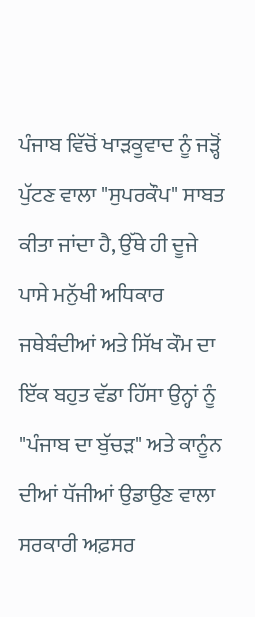ਪੰਜਾਬ ਵਿੱਚੋਂ ਖਾੜਕੂਵਾਦ ਨੂੰ ਜੜ੍ਹੋਂ ਪੁੱਟਣ ਵਾਲਾ "ਸੁਪਰਕੌਪ" ਸਾਬਤ ਕੀਤਾ ਜਾਂਦਾ ਹੈ, ਉੱਥੇ ਹੀ ਦੂਜੇ ਪਾਸੇ ਮਨੁੱਖੀ ਅਧਿਕਾਰ ਜਥੇਬੰਦੀਆਂ ਅਤੇ ਸਿੱਖ ਕੌਮ ਦਾ ਇੱਕ ਬਹੁਤ ਵੱਡਾ ਹਿੱਸਾ ਉਨ੍ਹਾਂ ਨੂੰ "ਪੰਜਾਬ ਦਾ ਬੁੱਚੜ" ਅਤੇ ਕਾਨੂੰਨ ਦੀਆਂ ਧੱਜੀਆਂ ਉਡਾਉਣ ਵਾਲਾ ਸਰਕਾਰੀ ਅਫ਼ਸਰ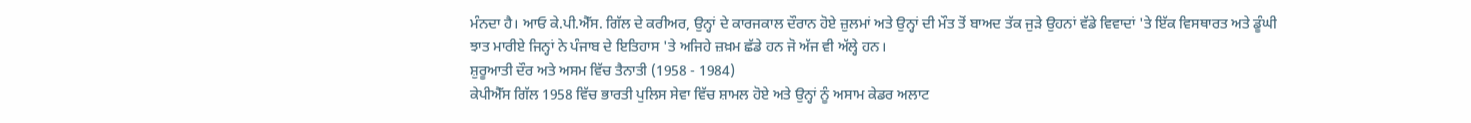ਮੰਨਦਾ ਹੈ। ਆਓ ਕੇ.ਪੀ.ਐੱਸ. ਗਿੱਲ ਦੇ ਕਰੀਅਰ, ਉਨ੍ਹਾਂ ਦੇ ਕਾਰਜਕਾਲ ਦੌਰਾਨ ਹੋਏ ਜ਼ੁਲਮਾਂ ਅਤੇ ਉਨ੍ਹਾਂ ਦੀ ਮੌਤ ਤੋਂ ਬਾਅਦ ਤੱਕ ਜੁੜੇ ਉਹਨਾਂ ਵੱਡੇ ਵਿਵਾਦਾਂ 'ਤੇ ਇੱਕ ਵਿਸਥਾਰਤ ਅਤੇ ਡੂੰਘੀ ਝਾਤ ਮਾਰੀਏ ਜਿਨ੍ਹਾਂ ਨੇ ਪੰਜਾਬ ਦੇ ਇਤਿਹਾਸ 'ਤੇ ਅਜਿਹੇ ਜ਼ਖ਼ਮ ਛੱਡੇ ਹਨ ਜੋ ਅੱਜ ਵੀ ਅੱਲ੍ਹੇ ਹਨ।
ਸ਼ੁਰੂਆਤੀ ਦੌਰ ਅਤੇ ਅਸਮ ਵਿੱਚ ਤੈਨਾਤੀ (1958 - 1984)
ਕੇਪੀਐੱਸ ਗਿੱਲ 1958 ਵਿੱਚ ਭਾਰਤੀ ਪੁਲਿਸ ਸੇਵਾ ਵਿੱਚ ਸ਼ਾਮਲ ਹੋਏ ਅਤੇ ਉਨ੍ਹਾਂ ਨੂੰ ਅਸਾਮ ਕੇਡਰ ਅਲਾਟ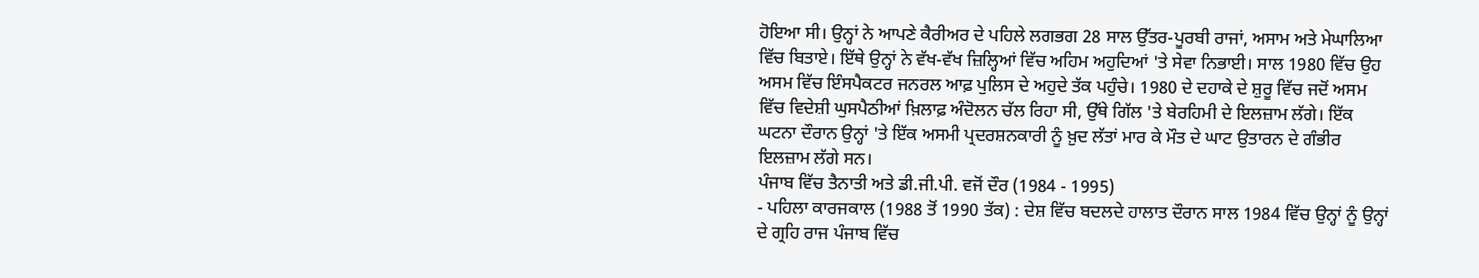ਹੋਇਆ ਸੀ। ਉਨ੍ਹਾਂ ਨੇ ਆਪਣੇ ਕੈਰੀਅਰ ਦੇ ਪਹਿਲੇ ਲਗਭਗ 28 ਸਾਲ ਉੱਤਰ-ਪੂਰਬੀ ਰਾਜਾਂ, ਅਸਾਮ ਅਤੇ ਮੇਘਾਲਿਆ ਵਿੱਚ ਬਿਤਾਏ। ਇੱਥੇ ਉਨ੍ਹਾਂ ਨੇ ਵੱਖ-ਵੱਖ ਜ਼ਿਲ੍ਹਿਆਂ ਵਿੱਚ ਅਹਿਮ ਅਹੁਦਿਆਂ 'ਤੇ ਸੇਵਾ ਨਿਭਾਈ। ਸਾਲ 1980 ਵਿੱਚ ਉਹ ਅਸਮ ਵਿੱਚ ਇੰਸਪੈਕਟਰ ਜਨਰਲ ਆਫ਼ ਪੁਲਿਸ ਦੇ ਅਹੁਦੇ ਤੱਕ ਪਹੁੰਚੇ। 1980 ਦੇ ਦਹਾਕੇ ਦੇ ਸ਼ੁਰੂ ਵਿੱਚ ਜਦੋਂ ਅਸਮ ਵਿੱਚ ਵਿਦੇਸ਼ੀ ਘੁਸਪੈਠੀਆਂ ਖ਼ਿਲਾਫ਼ ਅੰਦੋਲਨ ਚੱਲ ਰਿਹਾ ਸੀ, ਉੱਥੇ ਗਿੱਲ 'ਤੇ ਬੇਰਹਿਮੀ ਦੇ ਇਲਜ਼ਾਮ ਲੱਗੇ। ਇੱਕ ਘਟਨਾ ਦੌਰਾਨ ਉਨ੍ਹਾਂ 'ਤੇ ਇੱਕ ਅਸਮੀ ਪ੍ਰਦਰਸ਼ਨਕਾਰੀ ਨੂੰ ਖ਼ੁਦ ਲੱਤਾਂ ਮਾਰ ਕੇ ਮੌਤ ਦੇ ਘਾਟ ਉਤਾਰਨ ਦੇ ਗੰਭੀਰ ਇਲਜ਼ਾਮ ਲੱਗੇ ਸਨ।
ਪੰਜਾਬ ਵਿੱਚ ਤੈਨਾਤੀ ਅਤੇ ਡੀ.ਜੀ.ਪੀ. ਵਜੋਂ ਦੌਰ (1984 - 1995)
- ਪਹਿਲਾ ਕਾਰਜਕਾਲ (1988 ਤੋਂ 1990 ਤੱਕ) : ਦੇਸ਼ ਵਿੱਚ ਬਦਲਦੇ ਹਾਲਾਤ ਦੌਰਾਨ ਸਾਲ 1984 ਵਿੱਚ ਉਨ੍ਹਾਂ ਨੂੰ ਉਨ੍ਹਾਂ ਦੇ ਗ੍ਰਹਿ ਰਾਜ ਪੰਜਾਬ ਵਿੱਚ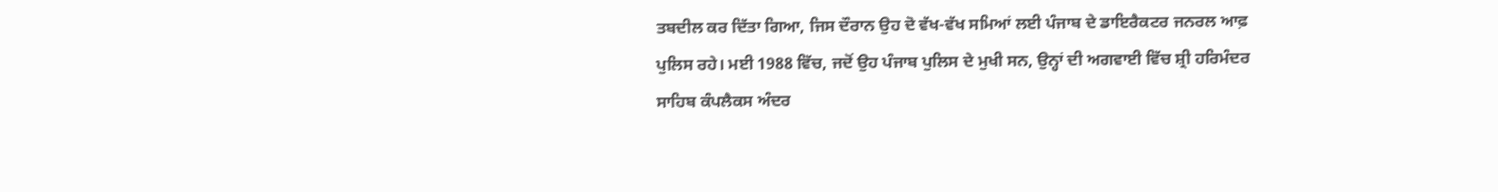ਤਬਦੀਲ ਕਰ ਦਿੱਤਾ ਗਿਆ, ਜਿਸ ਦੌਰਾਨ ਉਹ ਦੋ ਵੱਖ-ਵੱਖ ਸਮਿਆਂ ਲਈ ਪੰਜਾਬ ਦੇ ਡਾਇਰੈਕਟਰ ਜਨਰਲ ਆਫ਼ ਪੁਲਿਸ ਰਹੇ। ਮਈ 1988 ਵਿੱਚ, ਜਦੋਂ ਉਹ ਪੰਜਾਬ ਪੁਲਿਸ ਦੇ ਮੁਖੀ ਸਨ, ਉਨ੍ਹਾਂ ਦੀ ਅਗਵਾਈ ਵਿੱਚ ਸ਼੍ਰੀ ਹਰਿਮੰਦਰ ਸਾਹਿਬ ਕੰਪਲੈਕਸ ਅੰਦਰ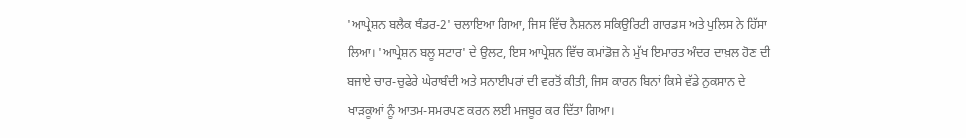'ਆਪ੍ਰੇਸ਼ਨ ਬਲੈਕ ਥੰਡਰ-2' ਚਲਾਇਆ ਗਿਆ, ਜਿਸ ਵਿੱਚ ਨੈਸ਼ਨਲ ਸਕਿਉਰਿਟੀ ਗਾਰਡਸ ਅਤੇ ਪੁਲਿਸ ਨੇ ਹਿੱਸਾ ਲਿਆ। 'ਆਪ੍ਰੇਸ਼ਨ ਬਲੂ ਸਟਾਰ' ਦੇ ਉਲਟ, ਇਸ ਆਪ੍ਰੇਸ਼ਨ ਵਿੱਚ ਕਮਾਂਡੋਜ਼ ਨੇ ਮੁੱਖ ਇਮਾਰਤ ਅੰਦਰ ਦਾਖ਼ਲ ਹੋਣ ਦੀ ਬਜਾਏ ਚਾਰ-ਚੁਫੇਰੇ ਘੇਰਾਬੰਦੀ ਅਤੇ ਸਨਾਈਪਰਾਂ ਦੀ ਵਰਤੋਂ ਕੀਤੀ, ਜਿਸ ਕਾਰਨ ਬਿਨਾਂ ਕਿਸੇ ਵੱਡੇ ਨੁਕਸਾਨ ਦੇ ਖਾੜਕੂਆਂ ਨੂੰ ਆਤਮ-ਸਮਰਪਣ ਕਰਨ ਲਈ ਮਜਬੂਰ ਕਰ ਦਿੱਤਾ ਗਿਆ।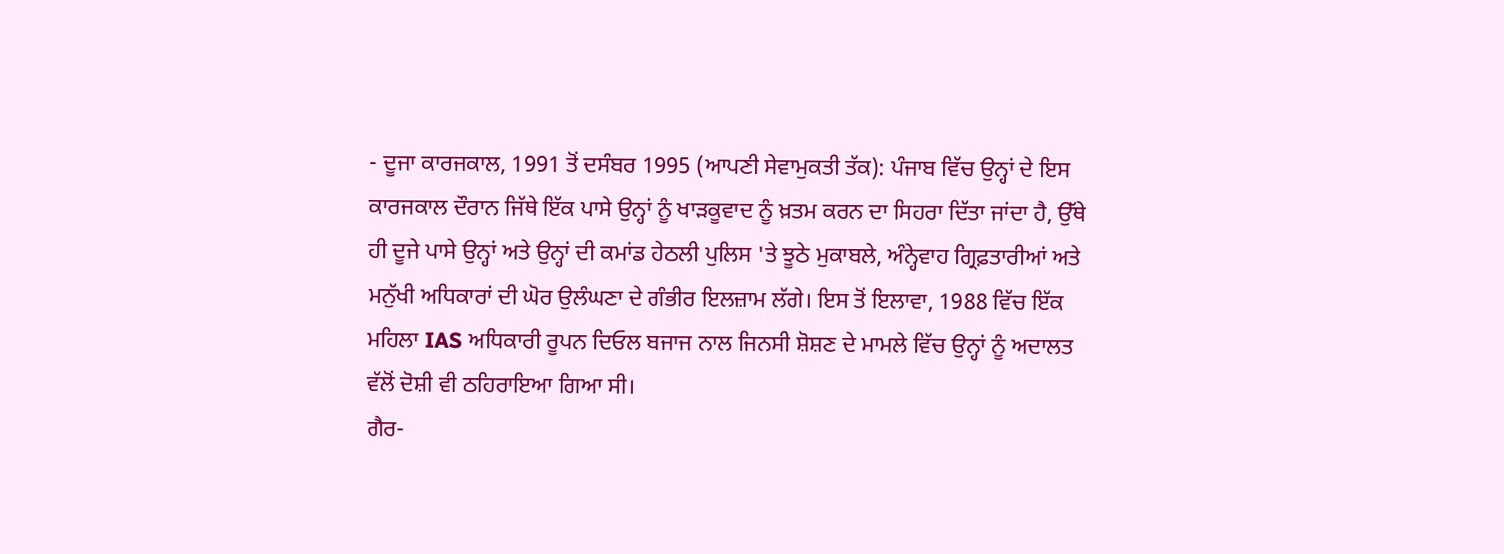- ਦੂਜਾ ਕਾਰਜਕਾਲ, 1991 ਤੋਂ ਦਸੰਬਰ 1995 (ਆਪਣੀ ਸੇਵਾਮੁਕਤੀ ਤੱਕ): ਪੰਜਾਬ ਵਿੱਚ ਉਨ੍ਹਾਂ ਦੇ ਇਸ ਕਾਰਜਕਾਲ ਦੌਰਾਨ ਜਿੱਥੇ ਇੱਕ ਪਾਸੇ ਉਨ੍ਹਾਂ ਨੂੰ ਖਾੜਕੂਵਾਦ ਨੂੰ ਖ਼ਤਮ ਕਰਨ ਦਾ ਸਿਹਰਾ ਦਿੱਤਾ ਜਾਂਦਾ ਹੈ, ਉੱਥੇ ਹੀ ਦੂਜੇ ਪਾਸੇ ਉਨ੍ਹਾਂ ਅਤੇ ਉਨ੍ਹਾਂ ਦੀ ਕਮਾਂਡ ਹੇਠਲੀ ਪੁਲਿਸ 'ਤੇ ਝੂਠੇ ਮੁਕਾਬਲੇ, ਅੰਨ੍ਹੇਵਾਹ ਗ੍ਰਿਫ਼ਤਾਰੀਆਂ ਅਤੇ ਮਨੁੱਖੀ ਅਧਿਕਾਰਾਂ ਦੀ ਘੋਰ ਉਲੰਘਣਾ ਦੇ ਗੰਭੀਰ ਇਲਜ਼ਾਮ ਲੱਗੇ। ਇਸ ਤੋਂ ਇਲਾਵਾ, 1988 ਵਿੱਚ ਇੱਕ ਮਹਿਲਾ IAS ਅਧਿਕਾਰੀ ਰੂਪਨ ਦਿਓਲ ਬਜਾਜ ਨਾਲ ਜਿਨਸੀ ਸ਼ੋਸ਼ਣ ਦੇ ਮਾਮਲੇ ਵਿੱਚ ਉਨ੍ਹਾਂ ਨੂੰ ਅਦਾਲਤ ਵੱਲੋਂ ਦੋਸ਼ੀ ਵੀ ਠਹਿਰਾਇਆ ਗਿਆ ਸੀ।
ਗੈਰ-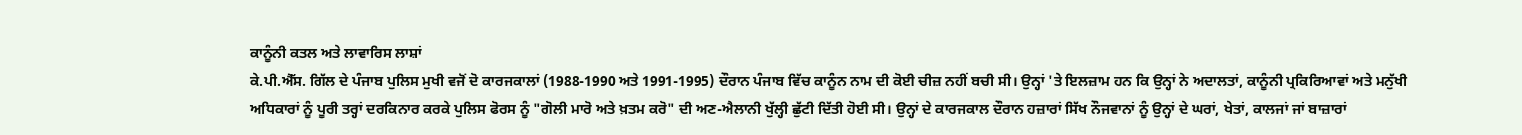ਕਾਨੂੰਨੀ ਕਤਲ ਅਤੇ ਲਾਵਾਰਿਸ ਲਾਸ਼ਾਂ
ਕੇ.ਪੀ.ਐੱਸ. ਗਿੱਲ ਦੇ ਪੰਜਾਬ ਪੁਲਿਸ ਮੁਖੀ ਵਜੋਂ ਦੋ ਕਾਰਜਕਾਲਾਂ (1988-1990 ਅਤੇ 1991-1995) ਦੌਰਾਨ ਪੰਜਾਬ ਵਿੱਚ ਕਾਨੂੰਨ ਨਾਮ ਦੀ ਕੋਈ ਚੀਜ਼ ਨਹੀਂ ਬਚੀ ਸੀ। ਉਨ੍ਹਾਂ 'ਤੇ ਇਲਜ਼ਾਮ ਹਨ ਕਿ ਉਨ੍ਹਾਂ ਨੇ ਅਦਾਲਤਾਂ, ਕਾਨੂੰਨੀ ਪ੍ਰਕਿਰਿਆਵਾਂ ਅਤੇ ਮਨੁੱਖੀ ਅਧਿਕਾਰਾਂ ਨੂੰ ਪੂਰੀ ਤਰ੍ਹਾਂ ਦਰਕਿਨਾਰ ਕਰਕੇ ਪੁਲਿਸ ਫੋਰਸ ਨੂੰ "ਗੋਲੀ ਮਾਰੋ ਅਤੇ ਖ਼ਤਮ ਕਰੋ" ਦੀ ਅਣ-ਐਲਾਨੀ ਖੁੱਲ੍ਹੀ ਛੁੱਟੀ ਦਿੱਤੀ ਹੋਈ ਸੀ। ਉਨ੍ਹਾਂ ਦੇ ਕਾਰਜਕਾਲ ਦੌਰਾਨ ਹਜ਼ਾਰਾਂ ਸਿੱਖ ਨੌਜਵਾਨਾਂ ਨੂੰ ਉਨ੍ਹਾਂ ਦੇ ਘਰਾਂ, ਖੇਤਾਂ, ਕਾਲਜਾਂ ਜਾਂ ਬਾਜ਼ਾਰਾਂ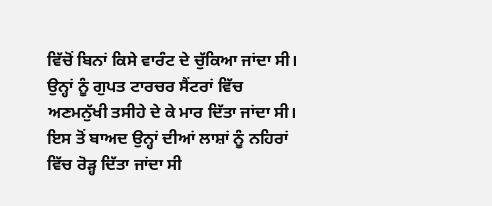ਵਿੱਚੋਂ ਬਿਨਾਂ ਕਿਸੇ ਵਾਰੰਟ ਦੇ ਚੁੱਕਿਆ ਜਾਂਦਾ ਸੀ। ਉਨ੍ਹਾਂ ਨੂੰ ਗੁਪਤ ਟਾਰਚਰ ਸੈਂਟਰਾਂ ਵਿੱਚ ਅਣਮਨੁੱਖੀ ਤਸੀਹੇ ਦੇ ਕੇ ਮਾਰ ਦਿੱਤਾ ਜਾਂਦਾ ਸੀ। ਇਸ ਤੋਂ ਬਾਅਦ ਉਨ੍ਹਾਂ ਦੀਆਂ ਲਾਸ਼ਾਂ ਨੂੰ ਨਹਿਰਾਂ ਵਿੱਚ ਰੋੜ੍ਹ ਦਿੱਤਾ ਜਾਂਦਾ ਸੀ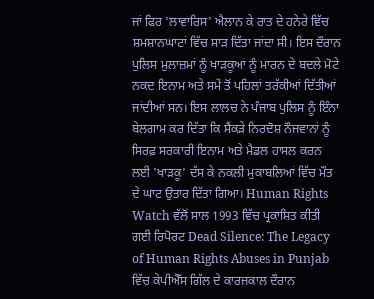ਜਾਂ ਫਿਰ 'ਲਾਵਾਰਿਸ' ਐਲਾਨ ਕੇ ਰਾਤ ਦੇ ਹਨੇਰੇ ਵਿੱਚ ਸ਼ਮਸ਼ਾਨਘਾਟਾਂ ਵਿੱਚ ਸਾੜ ਦਿੱਤਾ ਜਾਂਦਾ ਸੀ। ਇਸ ਦੌਰਾਨ ਪੁਲਿਸ ਮੁਲਾਜ਼ਮਾਂ ਨੂੰ ਖਾੜਕੂਆਂ ਨੂੰ ਮਾਰਨ ਦੇ ਬਦਲੇ ਮੋਟੇ ਨਕਦ ਇਨਾਮ ਅਤੇ ਸਮੇਂ ਤੋਂ ਪਹਿਲਾਂ ਤਰੱਕੀਆਂ ਦਿੱਤੀਆਂ ਜਾਂਦੀਆਂ ਸਨ। ਇਸ ਲਾਲਚ ਨੇ ਪੰਜਾਬ ਪੁਲਿਸ ਨੂੰ ਇੰਨਾ ਬੇਲਗਾਮ ਕਰ ਦਿੱਤਾ ਕਿ ਸੈਂਕੜੇ ਨਿਰਦੋਸ਼ ਨੌਜਵਾਨਾਂ ਨੂੰ ਸਿਰਫ਼ ਸਰਕਾਰੀ ਇਨਾਮ ਅਤੇ ਮੈਡਲ ਹਾਸਲ ਕਰਨ ਲਈ 'ਖਾੜਕੂ' ਦੱਸ ਕੇ ਨਕਲੀ ਮੁਕਾਬਲਿਆਂ ਵਿੱਚ ਮੌਤ ਦੇ ਘਾਟ ਉਤਾਰ ਦਿੱਤਾ ਗਿਆ। Human Rights Watch ਵੱਲੋਂ ਸਾਲ 1993 ਵਿੱਚ ਪ੍ਰਕਾਸ਼ਿਤ ਕੀਤੀ ਗਈ ਰਿਪੋਰਟ Dead Silence: The Legacy of Human Rights Abuses in Punjab ਵਿੱਚ ਕੇਪੀਐੱਸ ਗਿੱਲ ਦੇ ਕਾਰਜਕਾਲ ਦੌਰਾਨ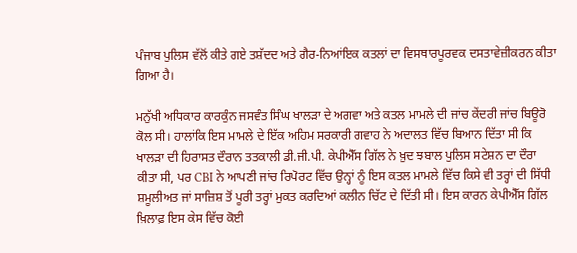ਪੰਜਾਬ ਪੁਲਿਸ ਵੱਲੋਂ ਕੀਤੇ ਗਏ ਤਸ਼ੱਦਦ ਅਤੇ ਗੈਰ-ਨਿਆਂਇਕ ਕਤਲਾਂ ਦਾ ਵਿਸਥਾਰਪੂਰਵਕ ਦਸਤਾਵੇਜ਼ੀਕਰਨ ਕੀਤਾ ਗਿਆ ਹੈ।

ਮਨੁੱਖੀ ਅਧਿਕਾਰ ਕਾਰਕੁੰਨ ਜਸਵੰਤ ਸਿੰਘ ਖਾਲੜਾ ਦੇ ਅਗਵਾ ਅਤੇ ਕਤਲ ਮਾਮਲੇ ਦੀ ਜਾਂਚ ਕੇਂਦਰੀ ਜਾਂਚ ਬਿਊਰੋ ਕੋਲ ਸੀ। ਹਾਲਾਂਕਿ ਇਸ ਮਾਮਲੇ ਦੇ ਇੱਕ ਅਹਿਮ ਸਰਕਾਰੀ ਗਵਾਹ ਨੇ ਅਦਾਲਤ ਵਿੱਚ ਬਿਆਨ ਦਿੱਤਾ ਸੀ ਕਿ ਖਾਲੜਾ ਦੀ ਹਿਰਾਸਤ ਦੌਰਾਨ ਤਤਕਾਲੀ ਡੀ.ਜੀ.ਪੀ. ਕੇਪੀਐੱਸ ਗਿੱਲ ਨੇ ਖ਼ੁਦ ਝਬਾਲ ਪੁਲਿਸ ਸਟੇਸ਼ਨ ਦਾ ਦੌਰਾ ਕੀਤਾ ਸੀ, ਪਰ CBI ਨੇ ਆਪਣੀ ਜਾਂਚ ਰਿਪੋਰਟ ਵਿੱਚ ਉਨ੍ਹਾਂ ਨੂੰ ਇਸ ਕਤਲ ਮਾਮਲੇ ਵਿੱਚ ਕਿਸੇ ਵੀ ਤਰ੍ਹਾਂ ਦੀ ਸਿੱਧੀ ਸ਼ਮੂਲੀਅਤ ਜਾਂ ਸਾਜ਼ਿਸ਼ ਤੋਂ ਪੂਰੀ ਤਰ੍ਹਾਂ ਮੁਕਤ ਕਰਦਿਆਂ ਕਲੀਨ ਚਿੱਟ ਦੇ ਦਿੱਤੀ ਸੀ। ਇਸ ਕਾਰਨ ਕੇਪੀਐੱਸ ਗਿੱਲ ਖ਼ਿਲਾਫ਼ ਇਸ ਕੇਸ ਵਿੱਚ ਕੋਈ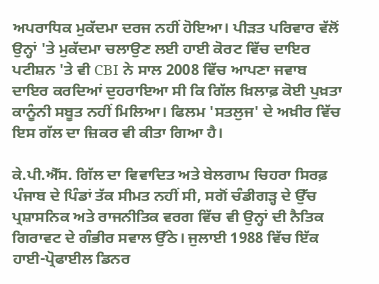ਅਪਰਾਧਿਕ ਮੁਕੱਦਮਾ ਦਰਜ ਨਹੀਂ ਹੋਇਆ। ਪੀੜਤ ਪਰਿਵਾਰ ਵੱਲੋਂ ਉਨ੍ਹਾਂ 'ਤੇ ਮੁਕੱਦਮਾ ਚਲਾਉਣ ਲਈ ਹਾਈ ਕੋਰਟ ਵਿੱਚ ਦਾਇਰ ਪਟੀਸ਼ਨ 'ਤੇ ਵੀ CBI ਨੇ ਸਾਲ 2008 ਵਿੱਚ ਆਪਣਾ ਜਵਾਬ ਦਾਇਰ ਕਰਦਿਆਂ ਦੁਹਰਾਇਆ ਸੀ ਕਿ ਗਿੱਲ ਖ਼ਿਲਾਫ਼ ਕੋਈ ਪੁਖ਼ਤਾ ਕਾਨੂੰਨੀ ਸਬੂਤ ਨਹੀਂ ਮਿਲਿਆ। ਫਿਲਮ 'ਸਤਲੁਜ' ਦੇ ਅਖ਼ੀਰ ਵਿੱਚ ਇਸ ਗੱਲ ਦਾ ਜ਼ਿਕਰ ਵੀ ਕੀਤਾ ਗਿਆ ਹੈ।

ਕੇ.ਪੀ.ਐੱਸ. ਗਿੱਲ ਦਾ ਵਿਵਾਦਿਤ ਅਤੇ ਬੇਲਗਾਮ ਚਿਹਰਾ ਸਿਰਫ਼ ਪੰਜਾਬ ਦੇ ਪਿੰਡਾਂ ਤੱਕ ਸੀਮਤ ਨਹੀਂ ਸੀ, ਸਗੋਂ ਚੰਡੀਗੜ੍ਹ ਦੇ ਉੱਚ ਪ੍ਰਸ਼ਾਸਨਿਕ ਅਤੇ ਰਾਜਨੀਤਿਕ ਵਰਗ ਵਿੱਚ ਵੀ ਉਨ੍ਹਾਂ ਦੀ ਨੈਤਿਕ ਗਿਰਾਵਟ ਦੇ ਗੰਭੀਰ ਸਵਾਲ ਉੱਠੇ। ਜੁਲਾਈ 1988 ਵਿੱਚ ਇੱਕ ਹਾਈ-ਪ੍ਰੋਫਾਈਲ ਡਿਨਰ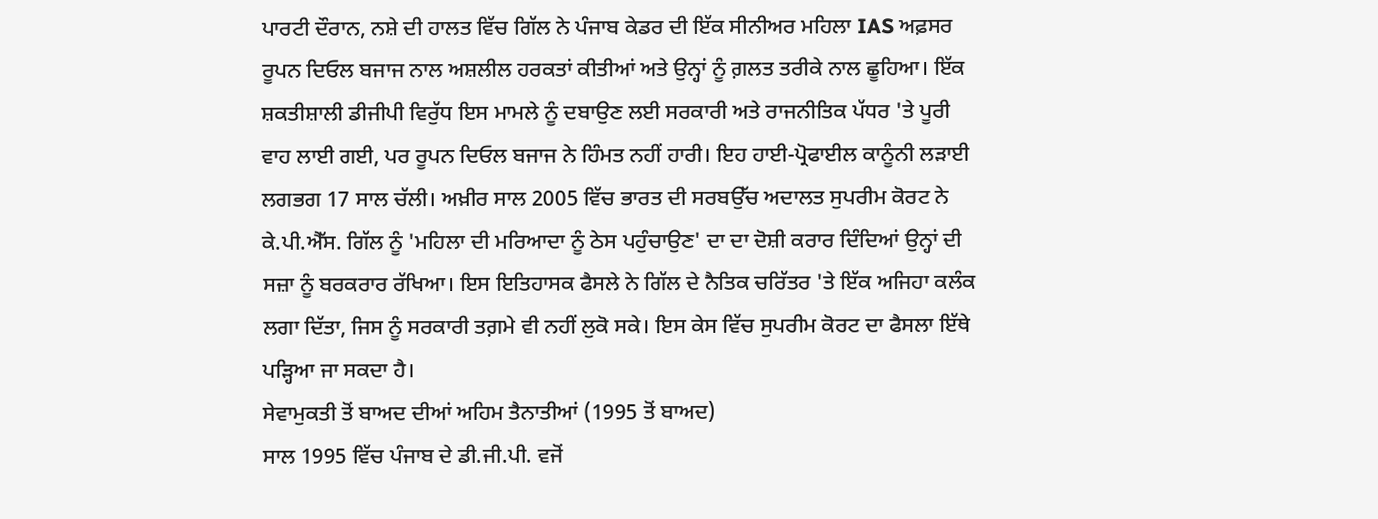ਪਾਰਟੀ ਦੌਰਾਨ, ਨਸ਼ੇ ਦੀ ਹਾਲਤ ਵਿੱਚ ਗਿੱਲ ਨੇ ਪੰਜਾਬ ਕੇਡਰ ਦੀ ਇੱਕ ਸੀਨੀਅਰ ਮਹਿਲਾ IAS ਅਫ਼ਸਰ ਰੂਪਨ ਦਿਓਲ ਬਜਾਜ ਨਾਲ ਅਸ਼ਲੀਲ ਹਰਕਤਾਂ ਕੀਤੀਆਂ ਅਤੇ ਉਨ੍ਹਾਂ ਨੂੰ ਗ਼ਲਤ ਤਰੀਕੇ ਨਾਲ ਛੂਹਿਆ। ਇੱਕ ਸ਼ਕਤੀਸ਼ਾਲੀ ਡੀਜੀਪੀ ਵਿਰੁੱਧ ਇਸ ਮਾਮਲੇ ਨੂੰ ਦਬਾਉਣ ਲਈ ਸਰਕਾਰੀ ਅਤੇ ਰਾਜਨੀਤਿਕ ਪੱਧਰ 'ਤੇ ਪੂਰੀ ਵਾਹ ਲਾਈ ਗਈ, ਪਰ ਰੂਪਨ ਦਿਓਲ ਬਜਾਜ ਨੇ ਹਿੰਮਤ ਨਹੀਂ ਹਾਰੀ। ਇਹ ਹਾਈ-ਪ੍ਰੋਫਾਈਲ ਕਾਨੂੰਨੀ ਲੜਾਈ ਲਗਭਗ 17 ਸਾਲ ਚੱਲੀ। ਅਖ਼ੀਰ ਸਾਲ 2005 ਵਿੱਚ ਭਾਰਤ ਦੀ ਸਰਬਉੱਚ ਅਦਾਲਤ ਸੁਪਰੀਮ ਕੋਰਟ ਨੇ ਕੇ.ਪੀ.ਐੱਸ. ਗਿੱਲ ਨੂੰ 'ਮਹਿਲਾ ਦੀ ਮਰਿਆਦਾ ਨੂੰ ਠੇਸ ਪਹੁੰਚਾਉਣ' ਦਾ ਦਾ ਦੋਸ਼ੀ ਕਰਾਰ ਦਿੰਦਿਆਂ ਉਨ੍ਹਾਂ ਦੀ ਸਜ਼ਾ ਨੂੰ ਬਰਕਰਾਰ ਰੱਖਿਆ। ਇਸ ਇਤਿਹਾਸਕ ਫੈਸਲੇ ਨੇ ਗਿੱਲ ਦੇ ਨੈਤਿਕ ਚਰਿੱਤਰ 'ਤੇ ਇੱਕ ਅਜਿਹਾ ਕਲੰਕ ਲਗਾ ਦਿੱਤਾ, ਜਿਸ ਨੂੰ ਸਰਕਾਰੀ ਤਗ਼ਮੇ ਵੀ ਨਹੀਂ ਲੁਕੋ ਸਕੇ। ਇਸ ਕੇਸ ਵਿੱਚ ਸੁਪਰੀਮ ਕੋਰਟ ਦਾ ਫੈਸਲਾ ਇੱਥੇ ਪੜ੍ਹਿਆ ਜਾ ਸਕਦਾ ਹੈ।
ਸੇਵਾਮੁਕਤੀ ਤੋਂ ਬਾਅਦ ਦੀਆਂ ਅਹਿਮ ਤੈਨਾਤੀਆਂ (1995 ਤੋਂ ਬਾਅਦ)
ਸਾਲ 1995 ਵਿੱਚ ਪੰਜਾਬ ਦੇ ਡੀ.ਜੀ.ਪੀ. ਵਜੋਂ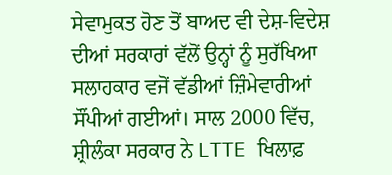ਸੇਵਾਮੁਕਤ ਹੋਣ ਤੋਂ ਬਾਅਦ ਵੀ ਦੇਸ਼-ਵਿਦੇਸ਼ ਦੀਆਂ ਸਰਕਾਰਾਂ ਵੱਲੋਂ ਉਨ੍ਹਾਂ ਨੂੰ ਸੁਰੱਖਿਆ ਸਲਾਹਕਾਰ ਵਜੋਂ ਵੱਡੀਆਂ ਜ਼ਿੰਮੇਵਾਰੀਆਂ ਸੌਂਪੀਆਂ ਗਈਆਂ। ਸਾਲ 2000 ਵਿੱਚ, ਸ਼੍ਰੀਲੰਕਾ ਸਰਕਾਰ ਨੇ LTTE ਖਿਲਾਫ਼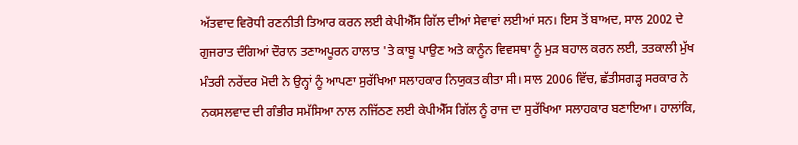ਅੱਤਵਾਦ ਵਿਰੋਧੀ ਰਣਨੀਤੀ ਤਿਆਰ ਕਰਨ ਲਈ ਕੇਪੀਐੱਸ ਗਿੱਲ ਦੀਆਂ ਸੇਵਾਵਾਂ ਲਈਆਂ ਸਨ। ਇਸ ਤੋਂ ਬਾਅਦ, ਸਾਲ 2002 ਦੇ ਗੁਜਰਾਤ ਦੰਗਿਆਂ ਦੌਰਾਨ ਤਣਾਅਪੂਰਨ ਹਾਲਾਤ 'ਤੇ ਕਾਬੂ ਪਾਉਣ ਅਤੇ ਕਾਨੂੰਨ ਵਿਵਸਥਾ ਨੂੰ ਮੁੜ ਬਹਾਲ ਕਰਨ ਲਈ, ਤਤਕਾਲੀ ਮੁੱਖ ਮੰਤਰੀ ਨਰੇਂਦਰ ਮੋਦੀ ਨੇ ਉਨ੍ਹਾਂ ਨੂੰ ਆਪਣਾ ਸੁਰੱਖਿਆ ਸਲਾਹਕਾਰ ਨਿਯੁਕਤ ਕੀਤਾ ਸੀ। ਸਾਲ 2006 ਵਿੱਚ, ਛੱਤੀਸਗੜ੍ਹ ਸਰਕਾਰ ਨੇ ਨਕਸਲਵਾਦ ਦੀ ਗੰਭੀਰ ਸਮੱਸਿਆ ਨਾਲ ਨਜਿੱਠਣ ਲਈ ਕੇਪੀਐੱਸ ਗਿੱਲ ਨੂੰ ਰਾਜ ਦਾ ਸੁਰੱਖਿਆ ਸਲਾਹਕਾਰ ਬਣਾਇਆ। ਹਾਲਾਂਕਿ,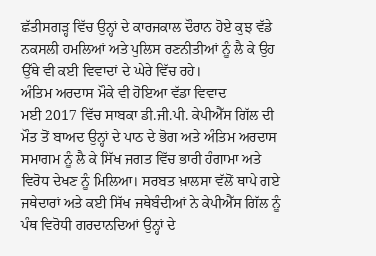ਛੱਤੀਸਗੜ੍ਹ ਵਿੱਚ ਉਨ੍ਹਾਂ ਦੇ ਕਾਰਜਕਾਲ ਦੌਰਾਨ ਹੋਏ ਕੁਝ ਵੱਡੇ ਨਕਸਲੀ ਹਮਲਿਆਂ ਅਤੇ ਪੁਲਿਸ ਰਣਨੀਤੀਆਂ ਨੂੰ ਲੈ ਕੇ ਉਹ ਉੱਥੇ ਵੀ ਕਈ ਵਿਵਾਦਾਂ ਦੇ ਘੇਰੇ ਵਿੱਚ ਰਹੇ।
ਅੰਤਿਮ ਅਰਦਾਸ ਮੌਕੇ ਵੀ ਹੋਇਆ ਵੱਡਾ ਵਿਵਾਦ
ਮਈ 2017 ਵਿੱਚ ਸਾਬਕਾ ਡੀ.ਜੀ.ਪੀ. ਕੇਪੀਐੱਸ ਗਿੱਲ ਦੀ ਮੌਤ ਤੋਂ ਬਾਅਦ ਉਨ੍ਹਾਂ ਦੇ ਪਾਠ ਦੇ ਭੋਗ ਅਤੇ ਅੰਤਿਮ ਅਰਦਾਸ ਸਮਾਗਮ ਨੂੰ ਲੈ ਕੇ ਸਿੱਖ ਜਗਤ ਵਿੱਚ ਭਾਰੀ ਹੰਗਾਮਾ ਅਤੇ ਵਿਰੋਧ ਦੇਖਣ ਨੂੰ ਮਿਲਿਆ। ਸਰਬਤ ਖ਼ਾਲਸਾ ਵੱਲੋਂ ਥਾਪੇ ਗਏ ਜਥੇਦਾਰਾਂ ਅਤੇ ਕਈ ਸਿੱਖ ਜਥੇਬੰਦੀਆਂ ਨੇ ਕੇਪੀਐੱਸ ਗਿੱਲ ਨੂੰ ਪੰਥ ਵਿਰੋਧੀ ਗਰਦਾਨਦਿਆਂ ਉਨ੍ਹਾਂ ਦੇ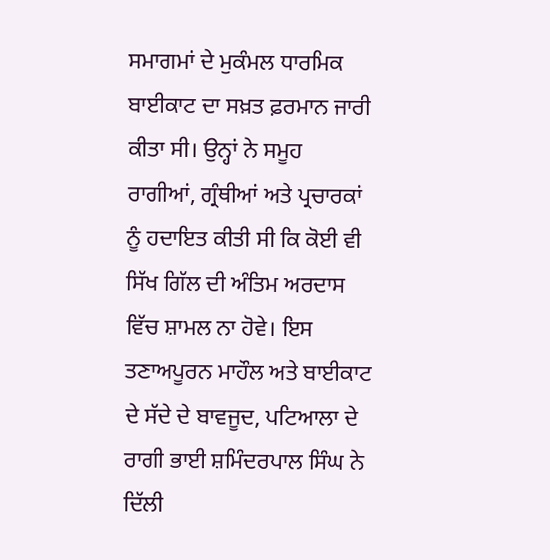ਸਮਾਗਮਾਂ ਦੇ ਮੁਕੰਮਲ ਧਾਰਮਿਕ ਬਾਈਕਾਟ ਦਾ ਸਖ਼ਤ ਫ਼ਰਮਾਨ ਜਾਰੀ ਕੀਤਾ ਸੀ। ਉਨ੍ਹਾਂ ਨੇ ਸਮੂਹ ਰਾਗੀਆਂ, ਗ੍ਰੰਥੀਆਂ ਅਤੇ ਪ੍ਰਚਾਰਕਾਂ ਨੂੰ ਹਦਾਇਤ ਕੀਤੀ ਸੀ ਕਿ ਕੋਈ ਵੀ ਸਿੱਖ ਗਿੱਲ ਦੀ ਅੰਤਿਮ ਅਰਦਾਸ ਵਿੱਚ ਸ਼ਾਮਲ ਨਾ ਹੋਵੇ। ਇਸ ਤਣਾਅਪੂਰਨ ਮਾਹੌਲ ਅਤੇ ਬਾਈਕਾਟ ਦੇ ਸੱਦੇ ਦੇ ਬਾਵਜੂਦ, ਪਟਿਆਲਾ ਦੇ ਰਾਗੀ ਭਾਈ ਸ਼ਮਿੰਦਰਪਾਲ ਸਿੰਘ ਨੇ ਦਿੱਲੀ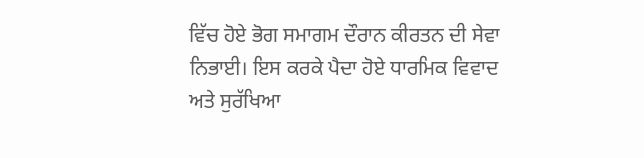ਵਿੱਚ ਹੋਏ ਭੋਗ ਸਮਾਗਮ ਦੌਰਾਨ ਕੀਰਤਨ ਦੀ ਸੇਵਾ ਨਿਭਾਈ। ਇਸ ਕਰਕੇ ਪੈਦਾ ਹੋਏ ਧਾਰਮਿਕ ਵਿਵਾਦ ਅਤੇ ਸੁਰੱਖਿਆ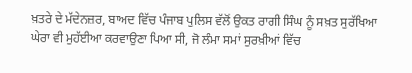ਖ਼ਤਰੇ ਦੇ ਮੱਦੇਨਜ਼ਰ, ਬਾਅਦ ਵਿੱਚ ਪੰਜਾਬ ਪੁਲਿਸ ਵੱਲੋਂ ਉਕਤ ਰਾਗੀ ਸਿੰਘ ਨੂੰ ਸਖ਼ਤ ਸੁਰੱਖਿਆ ਘੇਰਾ ਵੀ ਮੁਹੱਈਆ ਕਰਵਾਉਣਾ ਪਿਆ ਸੀ, ਜੋ ਲੰਮਾ ਸਮਾਂ ਸੁਰਖ਼ੀਆਂ ਵਿੱਚ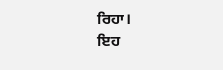ਰਿਹਾ।
ਇਹ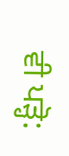ਵੀ ਪੜ੍ਹੋ: